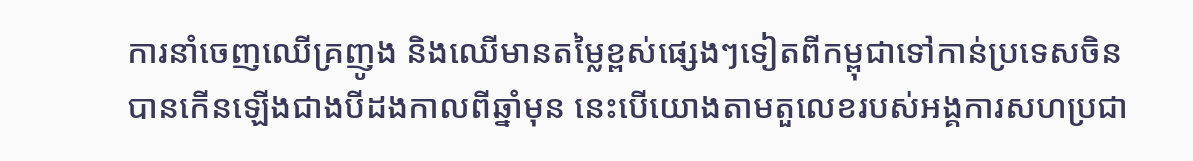ការនាំចេញឈើគ្រញូង និងឈើមានតម្លៃខ្ពស់ផ្សេងៗទៀតពីកម្ពុជាទៅកាន់ប្រទេសចិន បានកើនឡើងជាងបីដងកាលពីឆ្នាំមុន នេះបើយោងតាមតួលេខរបស់អង្គការសហប្រជា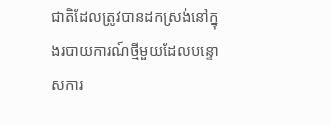ជាតិដែលត្រូវបានដកស្រង់នៅក្នុងរបាយការណ៍ថ្មីមួយដែលបន្ទោសការ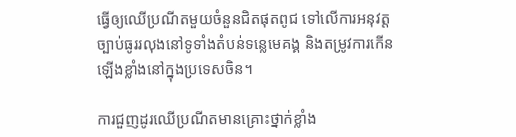ធ្វើឲ្យឈើប្រណីតមួយចំនួនជិតផុតពូជ ទៅលើការអនុវត្តច្បាប់ធូររលុងនៅទូទាំងតំបន់ទន្លេមេគង្គ និងតម្រូវការកើនឡើងខ្លាំងនៅក្នុងប្រទេសចិន។

ការជួញដូរឈើប្រណីតមានគ្រោះថ្នាក់ខ្លាំង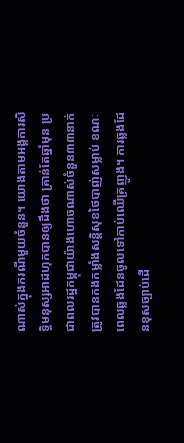ណាស់ក្នុងករណីមួយចំនួន។ យោងតាមអង្គការសិទ្ធិមនុស្សអាដហុកបានឲ្យដឹងថា គ្រាន់តែឆ្នាំមុន ប្រជាពលរដ្ឋកម្ពុជាយ៉ាងហោចណាស់ចំនួន៣៣នាក់ត្រូវបានកងកម្លាំងសន្តិសុខថៃបាញ់សម្លាប់ ខណៈពេលឆ្លងដែនចូលទៅកាប់ឈើគ្រញូង។ ការឆ្លងដែនខុសច្បាប់ដើ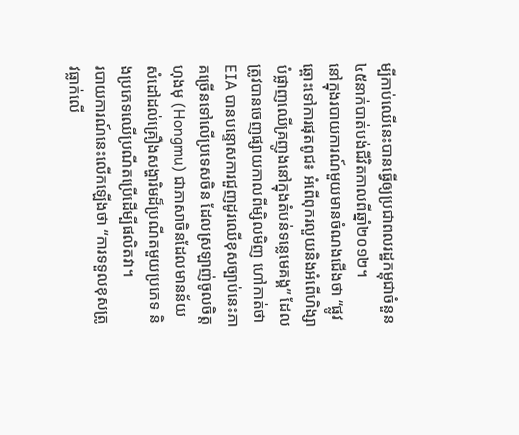ម្បីកាប់ឈើនេះបានធ្វើឲ្យប្រជាពលរដ្ឋកម្ពុជាចំនួន៤៥នាក់បាត់បង់ជីវិតកាលពីឆ្នាំ២០១២។
នៅក្នុងរបាយការណ៍មួយមានចំណងជើងថា “ផ្លូវឆ្ពោះទៅការផុតពូជ៖ អំពើពុករលួយនិងអំពើហិង្សាបំផ្លាញឈើគ្រញូងនៅក្នុងតំបន់ទន្លេមេគង្គ” ដែលត្រូវបានចេញផ្សាយកាលពីម្សិលមិញ ហៅកាត់ថា EIA បានបន្ទោសការជួញដូរឈើខុសច្បាប់នេះភាគច្រើនទៅលើប្រទេសចិន ដែលស្រឡាញ់ចូលចិត្តហុងមុ (Hongmu) ជាភាសាចិនដែលមានន័យសំដៅដល់គ្រឿងសង្ហារិមដ៏ប្រណីតមួយប្រភេទ និងប្រភេទឈើប្រណីតប្រើដើម្បីផលិតវា។
របាយការណ៍នេះលើកឡើងថា “ការទទួលខុសត្រូវធ្លាក់លើ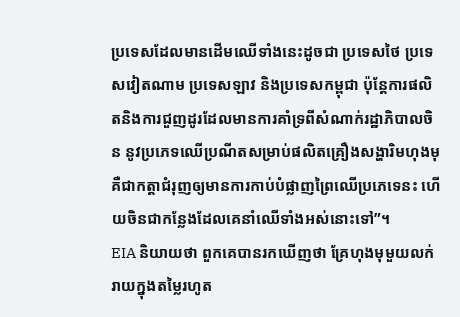ប្រទេសដែលមានដើមឈើទាំងនេះដូចជា ប្រទេសថៃ ប្រទេសវៀតណាម ប្រទេសឡាវ និងប្រទេសកម្ពុជា ប៉ុន្តែការផលិតនិងការជួញដូរដែលមានការគាំទ្រពីសំណាក់រដ្ឋាភិបាលចិន នូវប្រភេទឈើប្រណីតសម្រាប់ផលិតគ្រឿងសង្ហារិមហុងមុ គឺជាកត្តាជំរុញឲ្យមានការកាប់បំផ្លាញព្រៃឈើប្រភេទេនះ ហើយចិនជាកន្លែងដែលគេនាំឈើទាំងអស់នោះទៅ”។
EIA និយាយថា ពួកគេបានរកឃើញថា គ្រែហុងមុមួយលក់រាយក្នុងតម្លៃរហូត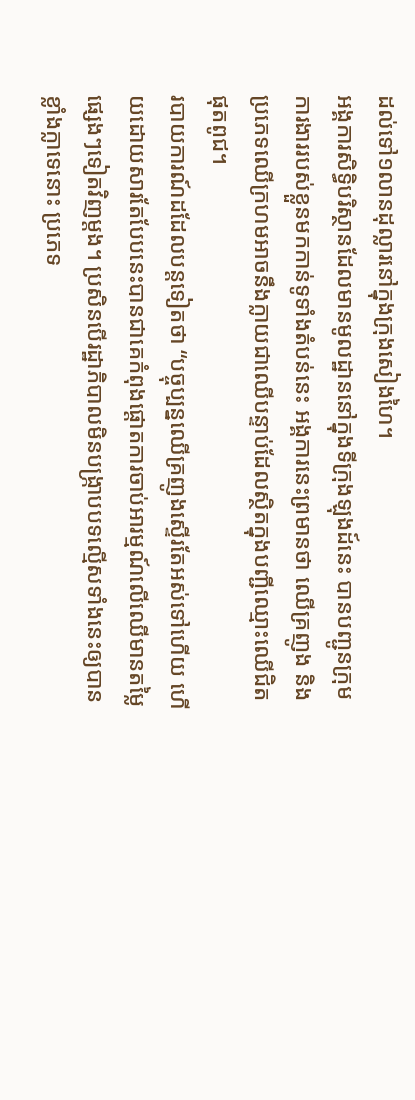ដល់ទៅ១លានដុល្លារនៅក្នុងក្រុងសៀងហៃ។
អង្គការសិទ្ធិបរិស្ថានដែលមានមូលដ្ឋាននៅក្នុងទីក្រុងឡុងដ៍នេះ បានបញ្ជូនក្រុមការងាររបស់ខ្លួនមកកាន់ទូទាំងតំបន់នេះ អង្គការនេះព្រមានថា ឈើគ្រញូង និងប្រភេទឈើក្រហមអាចនឹងក្លាយជាឈើបន្ទាប់ដែលស្ថិតក្នុងបញ្ជីឈ្មោះឈើជិតផុតពូជ។
របាយការណ៍ដដែលបន្តទៀតថា “បច្ចុប្បន្នឈើគ្រញូងស្ទើរតែអស់ទៅហើយ ហើយដោយសារតែបែបនេះបានជាគេកំពុងផ្តោតការចាប់អារម្មណ៍លើឈើមានតម្លៃផ្សេងៗទៀតវិញម្តង។ ប្រសិនបើរដ្ឋាភិបាលមិនបង្ក្រាបបទល្មើសទាំងនេះឲ្យបានខ្លាំងក្លាទេនោះ ប្រភេទ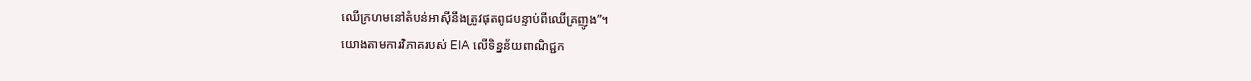ឈើក្រហមនៅតំបន់អាស៊ីនឹងត្រូវផុតពូជបន្ទាប់ពីឈើគ្រញូង”។
យោងតាមការវិភាគរបស់ EIA លើទិន្នន័យពាណិជ្ជក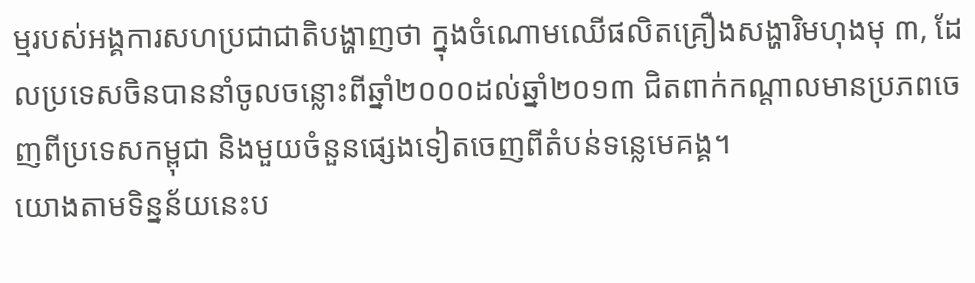ម្មរបស់អង្គការសហប្រជាជាតិបង្ហាញថា ក្នុងចំណោមឈើផលិតគ្រឿងសង្ហារិមហុងមុ ៣, ដែលប្រទេសចិនបាននាំចូលចន្លោះពីឆ្នាំ២០០០ដល់ឆ្នាំ២០១៣ ជិតពាក់កណ្តាលមានប្រភពចេញពីប្រទេសកម្ពុជា និងមួយចំនួនផ្សេងទៀតចេញពីតំបន់ទន្លេមេគង្គ។
យោងតាមទិន្នន័យនេះប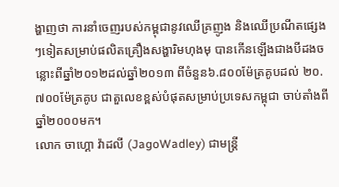ង្ហាញថា ការនាំចេញរបស់កម្ពុជានូវឈើគ្រញូង និងឈើប្រណីតផ្សេងៗទៀតសម្រាប់ផលិតគ្រឿងសង្ហារិមហុងមុ បានកើនឡើងជាងបីដងចន្លោះពីឆ្នាំ២០១២ដល់ឆ្នាំ២០១៣ ពីចំនួន៦.៨០០ម៉ែត្រគូបដល់ ២០.៧០០ម៉ែត្រគូប ជាតួលេខខ្ពស់បំផុតសម្រាប់ប្រទេសកម្ពុជា ចាប់តាំងពីឆ្នាំ២០០០មក។
លោក ចាហ្គោ វ៉ាដលី (JagoWadley) ជាមន្ត្រី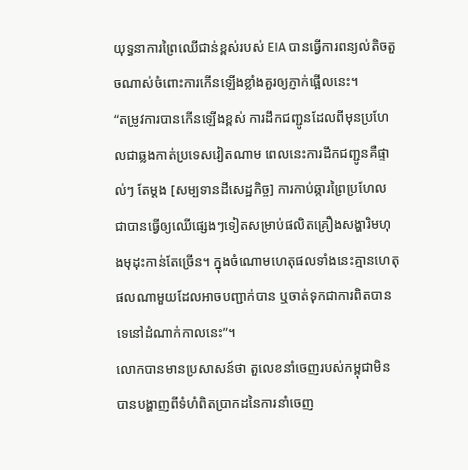យុទ្ធនាការព្រៃឈើជាន់ខ្ពស់របស់ EIA បានធ្វើការពន្យល់តិចតួចណាស់ចំពោះការកើនឡើងខ្លាំងគួរឲ្យភ្ញាក់ផ្អើលនេះ។
“តម្រូវការបានកើនឡើងខ្ពស់ ការដឹកជញ្ជូនដែលពីមុនប្រហែលជាឆ្លងកាត់ប្រទេសវៀតណាម ពេលនេះការដឹកជញ្ជូនគឺផ្ទាល់ៗ តែម្តង [សម្បទានដីសេដ្ឋកិច្ច] ការកាប់ឆ្ការព្រៃប្រហែលជាបានធ្វើឲ្យឈើផ្សេងៗទៀតសម្រាប់ផលិតគ្រឿងសង្ហារិមហុងមុដុះកាន់តែច្រើន។ ក្នុងចំណោមហេតុផលទាំងនេះគ្មានហេតុផលណាមួយដែលអាចបញ្ជាក់បាន ឬចាត់ទុកជាការពិតបានទេនៅដំណាក់កាលនេះ”។
លោកបានមានប្រសាសន៍ថា តួលេខនាំចេញរបស់កម្ពុជាមិនបានបង្ហាញពីទំហំពិតប្រាកដនៃការនាំចេញ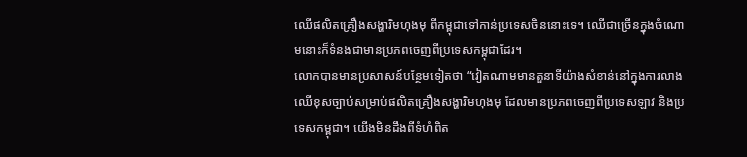ឈើផលិតគ្រឿងសង្ហារិមហុងមុ ពីកម្ពុជាទៅកាន់ប្រទេសចិននោះទេ។ ឈើជាច្រើនក្នុងចំណោមនោះក៏ទំនងជាមានប្រភពចេញពីប្រទេសកម្ពុជាដែរ។
លោកបានមានប្រសាសន៍បន្ថែមទៀតថា “វៀតណាមមានតួនាទីយ៉ាងសំខាន់នៅក្នុងការលាងឈើខុសច្បាប់សម្រាប់ផលិតគ្រឿងសង្ហារិមហុងមុ ដែលមានប្រភពចេញពីប្រទេសឡាវ និងប្រទេសកម្ពុជា។ យើងមិនដឹងពីទំហំពិត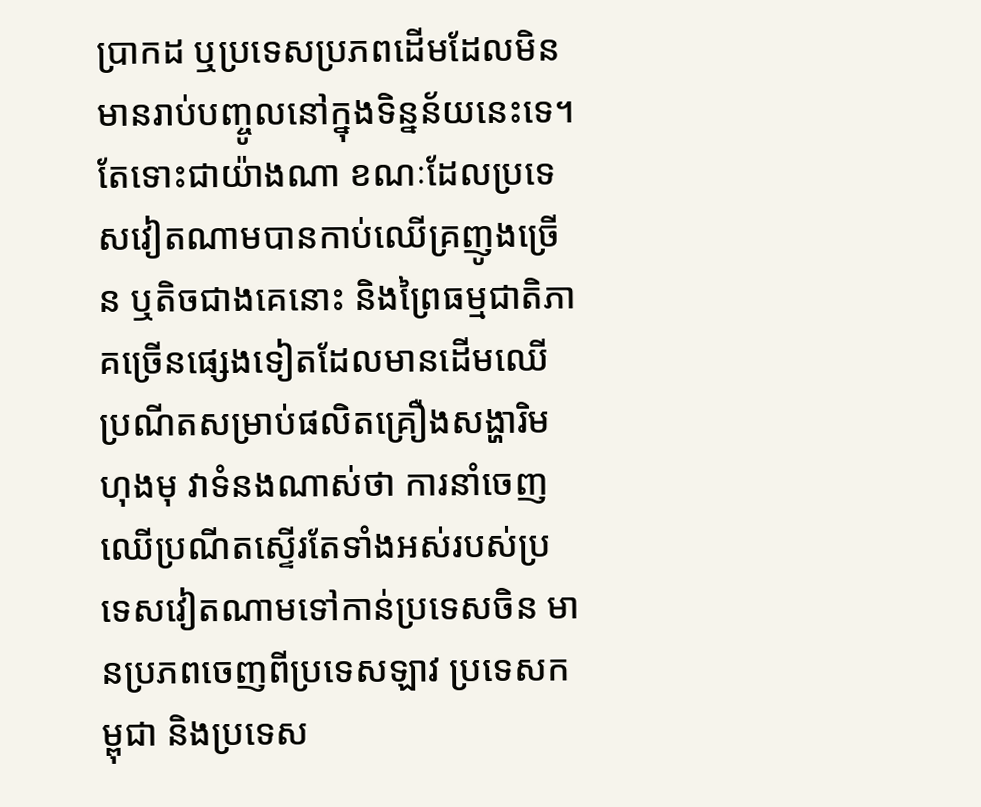ប្រាកដ ឬប្រទេសប្រភពដើមដែលមិនមានរាប់បញ្ចូលនៅក្នុងទិន្នន័យនេះទេ។ តែទោះជាយ៉ាងណា ខណៈដែលប្រទេសវៀតណាមបានកាប់ឈើគ្រញូងច្រើន ឬតិចជាងគេនោះ និងព្រៃធម្មជាតិភាគច្រើនផ្សេងទៀតដែលមានដើមឈើប្រណីតសម្រាប់ផលិតគ្រឿងសង្ហារិមហុងមុ វាទំនងណាស់ថា ការនាំចេញឈើប្រណីតស្ទើរតែទាំងអស់របស់ប្រទេសវៀតណាមទៅកាន់ប្រទេសចិន មានប្រភពចេញពីប្រទេសឡាវ ប្រទេសកម្ពុជា និងប្រទេស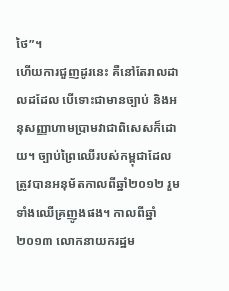ថៃ”។
ហើយការជួញដូរនេះ គឺនៅតែរាលដាលដដែល បើទោះជាមានច្បាប់ និងអនុសញ្ញាហាមប្រាមវាជាពិសេសក៏ដោយ។ ច្បាប់ព្រៃឈើរបស់កម្ពុជាដែលត្រូវបានអនុម័តកាលពីឆ្នាំ២០១២ រួមទាំងឈើគ្រញូងផង។ កាលពីឆ្នាំ២០១៣ លោកនាយករដ្ឋម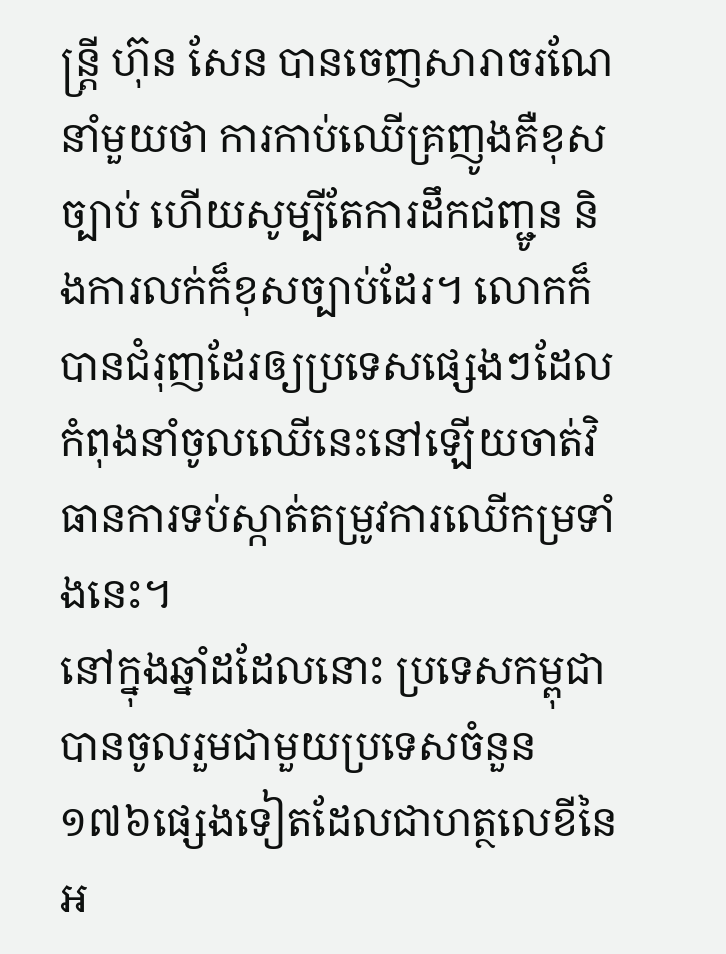ន្ត្រី ហ៊ុន សែន បានចេញសារាចរណែនាំមួយថា ការកាប់ឈើគ្រញូងគឺខុសច្បាប់ ហើយសូម្បីតែការដឹកជញ្ជូន និងការលក់ក៏ខុសច្បាប់ដែរ។ លោកក៏បានជំរុញដែរឲ្យប្រទេសផ្សេងៗដែលកំពុងនាំចូលឈើនេះនៅឡើយចាត់វិធានការទប់ស្កាត់តម្រូវការឈើកម្រទាំងនេះ។
នៅក្នុងឆ្នាំដដែលនោះ ប្រទេសកម្ពុជាបានចូលរួមជាមួយប្រទេសចំនួន១៧៦ផ្សេងទៀតដែលជាហត្ថលេខីនៃអ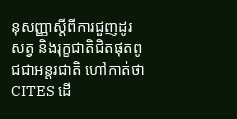នុសញ្ញាស្តីពីការជួញដូរសត្វ និងរុក្ខជាតិជិតផុតពូជជាអន្តរជាតិ ហៅកាត់ថា CITES ដើ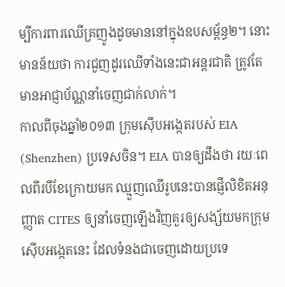ម្បីការពារឈើគ្រញូងដូចមាននៅក្នុងឧបសម្ព័ន្ធ២។ នោះមានន័យថា ការជួញដូរឈើទាំងនេះជាអន្តរជាតិ ត្រូវតែមានអាជ្ញាប័ណ្ណនាំចេញជាក់លាក់។
កាលពីចុងឆ្នាំ២០១៣ ក្រុមស៊ើបអង្កេតរបស់ EIA (Shenzhen) ប្រទេសចិន។ EIA បានឲ្យដឹងថា រយៈពេលពីរបីខែក្រោយមក ឈ្មួញឈើរូបនេះបានផ្ញើលិខិតអនុញ្ញាត CITES ឲ្យនាំចេញឡើងវិញគួរឲ្យសង្ស័យមកក្រុមស៊ើបអង្កេតនេះ ដែលទំនងជាចេញដោយប្រទេ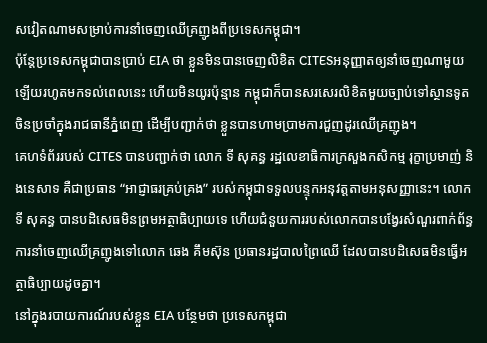សវៀតណាមសម្រាប់ការនាំចេញឈើគ្រញូងពីប្រទេសកម្ពុជា។
ប៉ុន្តែប្រទេសកម្ពុជាបានប្រាប់ EIA ថា ខ្លួនមិនបានចេញលិខិត CITESអនុញ្ញាតឲ្យនាំចេញណាមួយឡើយរហូតមកទល់ពេលនេះ ហើយមិនយូរប៉ុន្មាន កម្ពុជាក៏បានសរសេរលិខិតមួយច្បាប់ទៅស្ថានទូតចិនប្រចាំក្នុងរាជធានីភ្នំពេញ ដើម្បីបញ្ជាក់ថា ខ្លួនបានហាមប្រាមការជួញដូរឈើគ្រញូង។
គេហទំព័ររបស់ CITES បានបញ្ជាក់ថា លោក ទី សុគន្ធ រដ្ឋលេខាធិការក្រសួងកសិកម្ម រុក្ខាប្រមាញ់ និងនេសាទ គឺជាប្រធាន “អាជ្ញាធរគ្រប់គ្រង” របស់កម្ពុជាទទួលបន្ទុកអនុវត្តតាមអនុសញ្ញានេះ។ លោក ទី សុគន្ធ បានបដិសេធមិនព្រមអត្ថាធិប្បាយទេ ហើយជំនួយការរបស់លោកបានបង្វែរសំណួរពាក់ព័ន្ធការនាំចេញឈើគ្រញូងទៅលោក ឆេង គឹមស៊ុន ប្រធានរដ្ឋបាលព្រៃឈើ ដែលបានបដិសេធមិនធ្វើអត្ថាធិប្បាយដូចគ្នា។
នៅក្នុងរបាយការណ៍របស់ខ្លួន EIA បន្ថែមថា ប្រទេសកម្ពុជា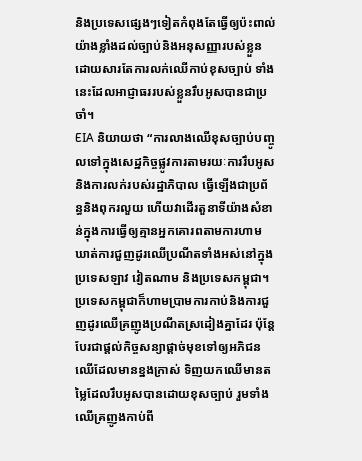និងប្រទេសផ្សេងៗទៀតកំពុងតែធ្វើឲ្យប៉ះពាល់យ៉ាងខ្លាំងដល់ច្បាប់និងអនុសញ្ញារបស់ខ្លួនដោយសារតែការលក់ឈើកាប់ខុសច្បាប់ ទាំងនេះដែលអាជ្ញាធររបស់ខ្លួនរឹបអូសបានជាប្រចាំ។
EIA និយាយថា “ការលាងឈើខុសច្បាប់បញ្ចូលទៅក្នុងសេដ្ឋកិច្ចផ្លូវការតាមរយៈការរឹបអូសនិងការលក់របស់រដ្ឋាភិបាល ធ្វើឡើងជាប្រព័ន្ធនិងពុករលួយ ហើយវាដើរតួនាទីយ៉ាងសំខាន់ក្នុងការធ្វើឲ្យគ្មានអ្នកគោរពតាមការហាមឃាត់ការជួញដូរឈើប្រណីតទាំងអស់នៅក្នុងប្រទេសឡាវ វៀតណាម និងប្រទេសកម្ពុជា។ប្រទេសកម្ពុជាក៏ហាមប្រាមការកាប់និងការជួញដូរឈើគ្រញូងប្រណីតស្រដៀងគ្នាដែរ ប៉ុន្តែបែរជាផ្តល់កិច្ចសន្យាផ្តាច់មុខទៅឲ្យអភិជនឈើដែលមានខ្នងក្រាស់ ទិញយកឈើមានតម្លៃដែលរឹបអូសបានដោយខុសច្បាប់ រួមទាំងឈើគ្រញូងកាប់ពី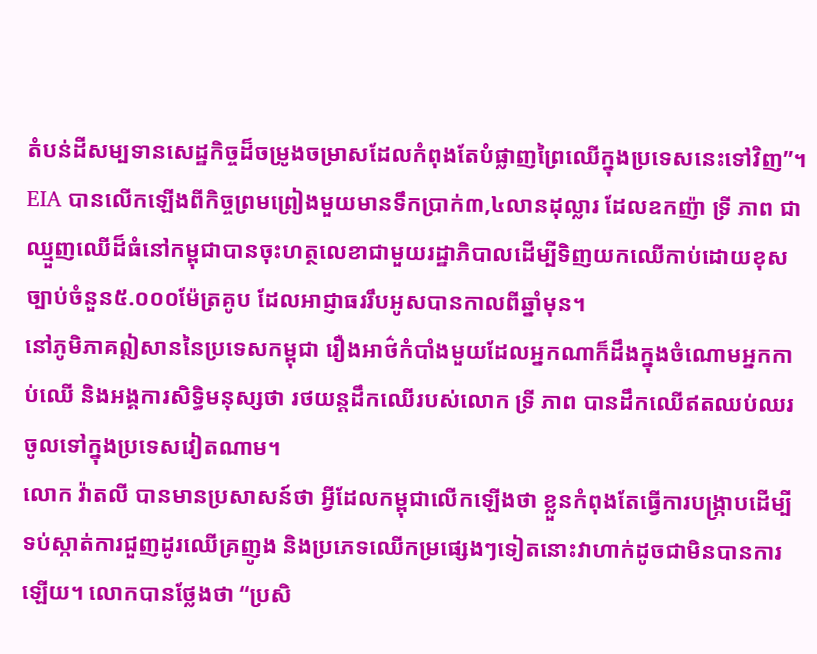តំបន់ដីសម្បទានសេដ្ឋកិច្ចដ៏ចម្រូងចម្រាសដែលកំពុងតែបំផ្លាញព្រៃឈើក្នុងប្រទេសនេះទៅវិញ”។
EIA បានលើកឡើងពីកិច្ចព្រមព្រៀងមួយមានទឹកប្រាក់៣,៤លានដុល្លារ ដែលឧកញ៉ា ទ្រី ភាព ជាឈ្មួញឈើដ៏ធំនៅកម្ពុជាបានចុះហត្ថលេខាជាមួយរដ្ឋាភិបាលដើម្បីទិញយកឈើកាប់ដោយខុសច្បាប់ចំនួន៥.០០០ម៉ែត្រគូប ដែលអាជ្ញាធររឹបអូសបានកាលពីឆ្នាំមុន។
នៅភូមិភាគឦសាននៃប្រទេសកម្ពុជា រឿងអាថ៌កំបាំងមួយដែលអ្នកណាក៏ដឹងក្នុងចំណោមអ្នកកាប់ឈើ និងអង្គការសិទ្ធិមនុស្សថា រថយន្តដឹកឈើរបស់លោក ទ្រី ភាព បានដឹកឈើឥតឈប់ឈរចូលទៅក្នុងប្រទេសវៀតណាម។
លោក វ៉ាតលី បានមានប្រសាសន៍ថា អ្វីដែលកម្ពុជាលើកឡើងថា ខ្លួនកំពុងតែធ្វើការបង្ក្រាបដើម្បីទប់ស្កាត់ការជួញដូរឈើគ្រញូង និងប្រភេទឈើកម្រផ្សេងៗទៀតនោះវាហាក់ដូចជាមិនបានការឡើយ។ លោកបានថ្លែងថា “ប្រសិ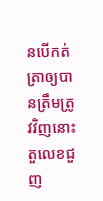នបើកត់ត្រាឲ្យបានត្រឹមត្រូវវិញនោះ តួលេខជួញ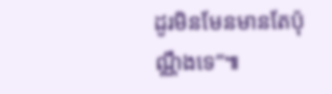ដូរមិនមែនមានតែប៉ុណ្ណឹងទេ”៕